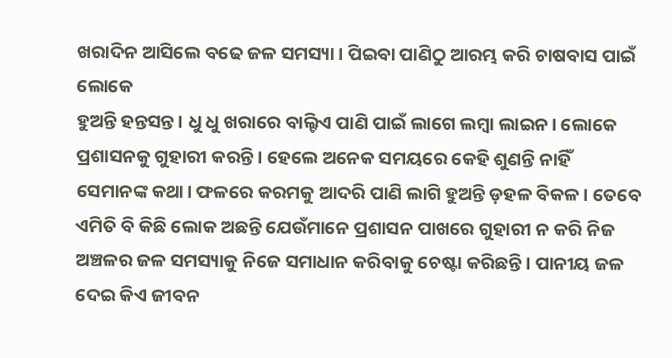ଖରାଦିନ ଆସିଲେ ବଢେ ଜଳ ସମସ୍ୟା। ପିଇବା ପାଣିଠୁ ଆରମ୍ଭ କରି ଚାଷବାସ ପାଇଁ ଲୋକେ
ହୁଅନ୍ତି ହନ୍ତସନ୍ତ। ଧୁ ଧୁ ଖରାରେ ବାଲ୍ଟିଏ ପାଣି ପାଇଁ ଲାଗେ ଲମ୍ବା ଲାଇନ। ଲୋକେ ପ୍ରଶାସନକୁ ଗୁହାରୀ କରନ୍ତି। ହେଲେ ଅନେକ ସମୟରେ କେହି ଶୁଣନ୍ତି ନାହିଁ ସେମାନଙ୍କ କଥା। ଫଳରେ କରମକୁ ଆଦରି ପାଣି ଲାଗି ହୁଅନ୍ତି ଡ଼ହଳ ବିକଳ। ତେବେ ଏମିତି ବି କିଛି ଲୋକ ଅଛନ୍ତି ଯେଉଁମାନେ ପ୍ରଶାସନ ପାଖରେ ଗୁହାରୀ ନ କରି ନିଜ ଅଞ୍ଚଳର ଜଳ ସମସ୍ୟାକୁ ନିଜେ ସମାଧାନ କରିବାକୁ ଚେଷ୍ଟା କରିଛନ୍ତି। ପାନୀୟ ଜଳ ଦେଇ କିଏ ଜୀବନ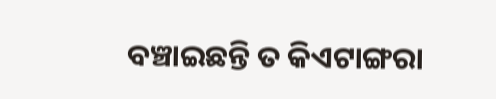ବଞ୍ଚାଇଛନ୍ତି ତ କିଏଟାଙ୍ଗରା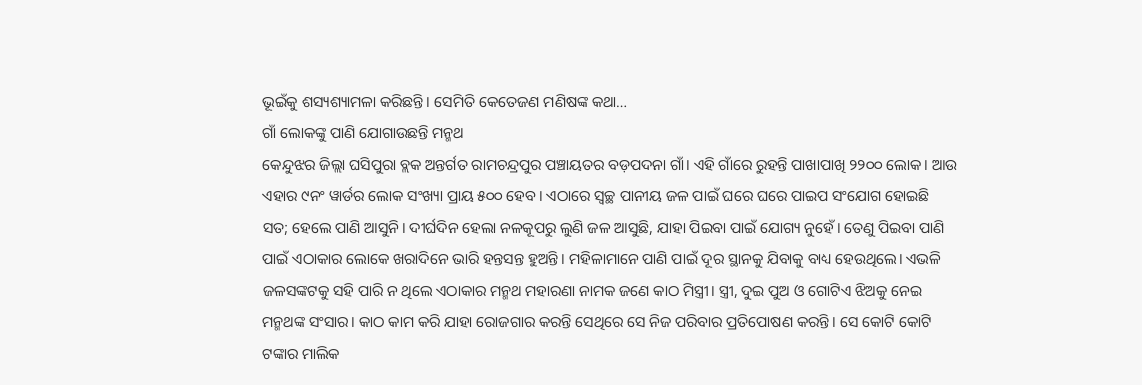ଭୂଇଁକୁ ଶସ୍ୟଶ୍ୟାମଳା କରିଛନ୍ତି। ସେମିତି କେତେଜଣ ମଣିଷଙ୍କ କଥା…
ଗାଁ ଲୋକଙ୍କୁ ପାଣି ଯୋଗାଉଛନ୍ତି ମନ୍ମଥ
କେନ୍ଦୁଝର ଜିଲ୍ଲା ଘସିପୁରା ବ୍ଲକ ଅନ୍ତର୍ଗତ ରାମଚନ୍ଦ୍ରପୁର ପଞ୍ଚାୟତର ବଡ଼ପଦନା ଗାଁ। ଏହି ଗାଁରେ ରୁହନ୍ତି ପାଖାପାଖି ୨୨୦୦ ଲୋକ। ଆଉ ଏହାର ୯ନଂ ୱାର୍ଡର ଲୋକ ସଂଖ୍ୟା ପ୍ରାୟ ୫୦୦ ହେବ। ଏଠାରେ ସ୍ବଚ୍ଛ ପାନୀୟ ଜଳ ପାଇଁ ଘରେ ଘରେ ପାଇପ ସଂଯୋଗ ହୋଇଛି ସତ; ହେଲେ ପାଣି ଆସୁନି। ଦୀର୍ଘଦିନ ହେଲା ନଳକୂପରୁ ଲୁଣି ଜଳ ଆସୁଛି, ଯାହା ପିଇବା ପାଇଁ ଯୋଗ୍ୟ ନୁହେଁ। ତେଣୁ ପିଇବା ପାଣି ପାଇଁ ଏଠାକାର ଲୋକେ ଖରାଦିନେ ଭାରି ହନ୍ତସନ୍ତ ହୁଅନ୍ତି। ମହିଳାମାନେ ପାଣି ପାଇଁ ଦୂର ସ୍ଥାନକୁ ଯିବାକୁ ବାଧ୍ୟ ହେଉଥିଲେ। ଏଭଳି ଜଳସଙ୍କଟକୁ ସହି ପାରି ନ ଥିଲେ ଏଠାକାର ମନ୍ମଥ ମହାରଣା ନାମକ ଜଣେ କାଠ ମିସ୍ତ୍ରୀ। ସ୍ତ୍ରୀ, ଦୁଇ ପୁଅ ଓ ଗୋଟିଏ ଝିଅକୁ ନେଇ ମନ୍ମଥଙ୍କ ସଂସାର। କାଠ କାମ କରି ଯାହା ରୋଜଗାର କରନ୍ତି ସେଥିରେ ସେ ନିଜ ପରିବାର ପ୍ରତିପୋଷଣ କରନ୍ତି। ସେ କୋଟି କୋଟି ଟଙ୍କାର ମାଲିକ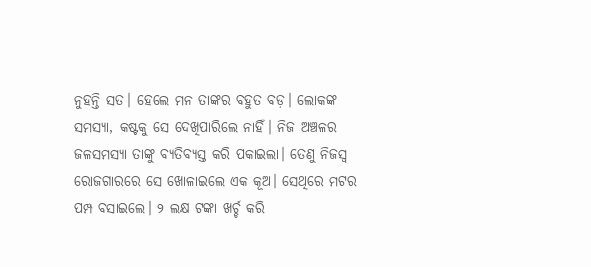ନୁହନ୍ତି ସତ। ହେଲେ ମନ ତାଙ୍କର ବହୁତ ବଡ଼। ଲୋକଙ୍କ ସମସ୍ୟା, କଷ୍ଟକୁ ସେ ଦେଖିପାରିଲେ ନାହିଁ। ନିଜ ଅଞ୍ଚଳର ଜଳସମସ୍ୟା ତାଙ୍କୁ ବ୍ୟତିବ୍ୟସ୍ତ କରି ପକାଇଲା। ତେଣୁ ନିଜସ୍ବ ରୋଜଗାରରେ ସେ ଖୋଳାଇଲେ ଏକ କୂଅ। ସେଥିରେ ମଟର ପମ୍ପ ବସାଇଲେ। ୨ ଲକ୍ଷ ଟଙ୍କା ଖର୍ଚ୍ଚ କରି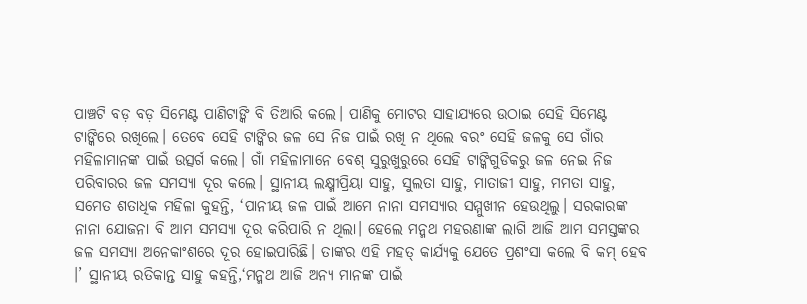ପାଞ୍ଚଟି ବଡ଼ ବଡ଼ ସିମେଣ୍ଟ ପାଣିଟାଙ୍କି ବି ତିଆରି କଲେ। ପାଣିକୁ ମୋଟର ସାହାଯ୍ୟରେ ଉଠାଇ ସେହି ସିମେଣ୍ଟ ଟାଙ୍କିରେ ରଖିଲେ। ତେବେ ସେହି ଟାଙ୍କିର ଜଳ ସେ ନିଜ ପାଇଁ ରଖି ନ ଥିଲେ ବରଂ ସେହି ଜଳକୁ ସେ ଗାଁର ମହିଳାମାନଙ୍କ ପାଇଁ ଉତ୍ସର୍ଗ କଲେ। ଗାଁ ମହିଳାମାନେ ବେଶ୍ ସୁରୁଖୁରୁରେ ସେହି ଟାଙ୍କିଗୁଡିକରୁ ଜଳ ନେଇ ନିଜ ପରିବାରର ଜଳ ସମସ୍ୟା ଦୂର କଲେ। ସ୍ଥାନୀୟ ଲକ୍ଷ୍ମୀପ୍ରିୟା ସାହୁ, ସୁଲତା ସାହୁ, ମାତାଜୀ ସାହୁ, ମମତା ସାହୁ, ସମେତ ଶତାଧିକ ମହିଳା କୁହନ୍ତି, ‘ପାନୀୟ ଜଳ ପାଇଁ ଆମେ ନାନା ସମସ୍ୟାର ସମ୍ମୁଖୀନ ହେଉଥିଲୁ। ସରକାରଙ୍କ ନାନା ଯୋଜନା ବି ଆମ ସମସ୍ୟା ଦୂର କରିପାରି ନ ଥିଲା। ହେଲେ ମନ୍ମଥ ମହରଣାଙ୍କ ଲାଗି ଆଜି ଆମ ସମସ୍ତଙ୍କର ଜଳ ସମସ୍ୟା ଅନେକାଂଶରେ ଦୂର ହୋଇପାରିଛି। ତାଙ୍କର ଏହି ମହତ୍ କାର୍ଯ୍ୟକୁ ଯେତେ ପ୍ରଶଂସା କଲେ ବି କମ୍ ହେବ ।’ ସ୍ଥାନୀୟ ରତିକାନ୍ତ ସାହୁ କହନ୍ତି,‘ମନ୍ମଥ ଆଜି ଅନ୍ୟ ମାନଙ୍କ ପାଇଁ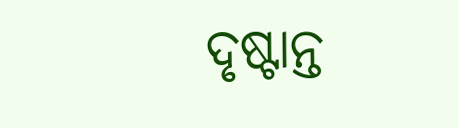ଦୃଷ୍ଟାନ୍ତ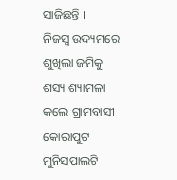ସାଜିଛନ୍ତି ।
ନିଜସ୍ବ ଉଦ୍ୟମରେ ଶୁଖିଲା ଜମିକୁ ଶସ୍ୟ ଶ୍ୟାମଳା କଲେ ଗ୍ରାମବାସୀ
କୋରାପୁଟ ମୁନିସପାଲଟି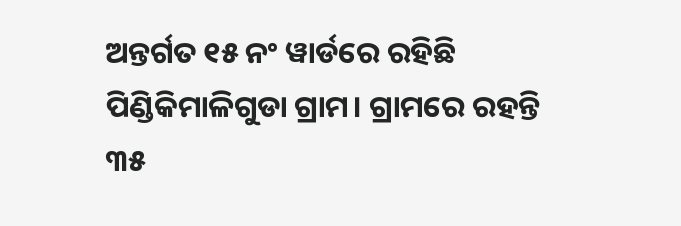ଅନ୍ତର୍ଗତ ୧୫ ନଂ ୱାର୍ଡରେ ରହିଛି ପିଣ୍ଡିକିମାଳିଗୁଡା ଗ୍ରାମ। ଗ୍ରାମରେ ରହନ୍ତି ୩୫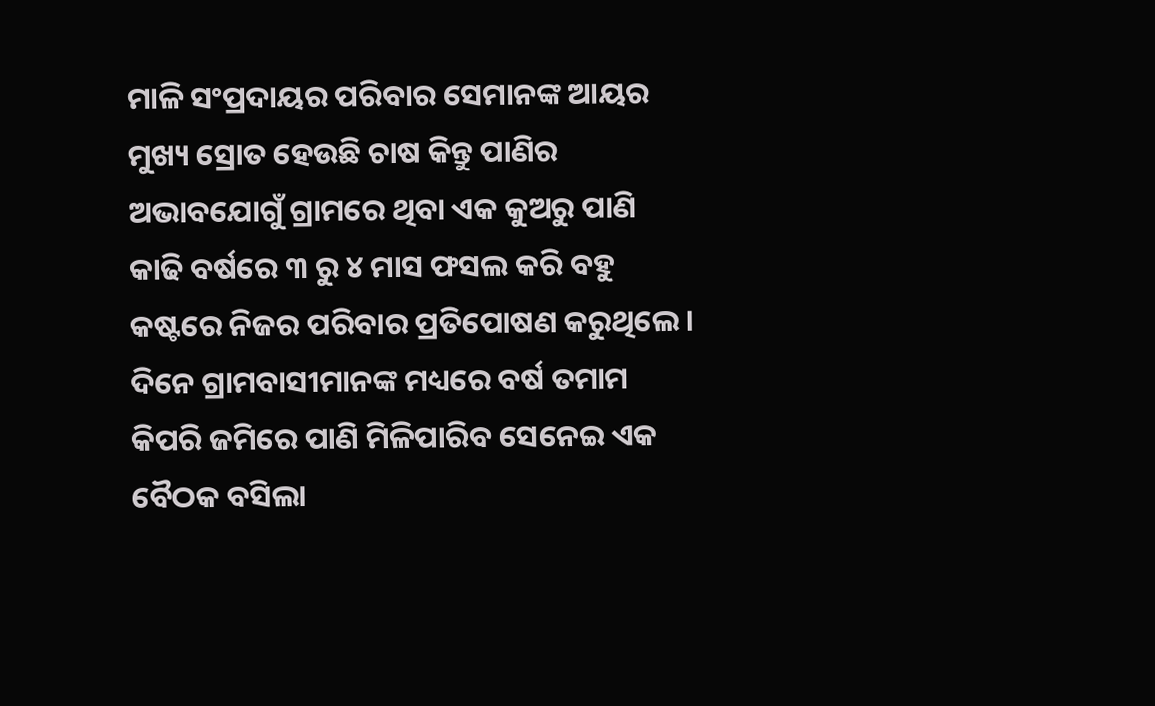ମାଳି ସଂପ୍ରଦାୟର ପରିବାର ସେମାନଙ୍କ ଆୟର ମୁଖ୍ୟ ସ୍ରୋତ ହେଉଛି ଚାଷ କିନ୍ତୁ ପାଣିର ଅଭାବଯୋଗୁଁ ଗ୍ରାମରେ ଥିବା ଏକ କୁଅରୁ ପାଣି କାଢି ବର୍ଷରେ ୩ ରୁ ୪ ମାସ ଫସଲ କରି ବହୁ କଷ୍ଟରେ ନିଜର ପରିବାର ପ୍ରତିପୋଷଣ କରୁଥିଲେ। ଦିନେ ଗ୍ରାମବାସୀମାନଙ୍କ ମଧ୍ୟରେ ବର୍ଷ ତମାମ କିପରି ଜମିରେ ପାଣି ମିଳିପାରିବ ସେନେଇ ଏକ ବୈଠକ ବସିଲା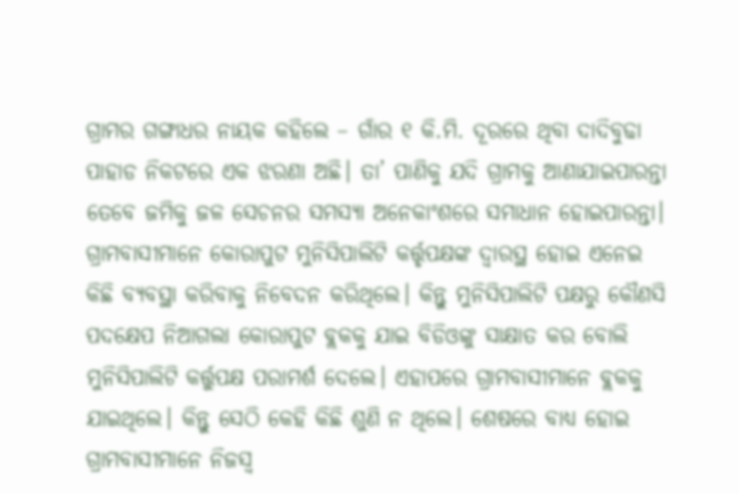ଗ୍ରାମର ଗଙ୍ଗାଧର ନାୟକ କହିଲେ – ଗାଁର ୧ କି.ମି. ଦୂରରେ ଥିବା ଦାଦିବୁଢା ପାହାଡ ନିକଟରେ ଏକ ଝରଣା ଅଛି। ତା’ ପାଣିକୁ ଯଦି ଗ୍ରାମକୁ ଆଣାଯାଇପାରନ୍ତା ତେବେ ଜମିକୁ ଜଳ ସେଚନର ସମସ୍ୟା ଅନେକାଂଶରେ ସମାଧାନ ହୋଇପାରନ୍ତା। ଗ୍ରାମବାସୀମାନେ କୋରାପୁଟ ମୁନିସିପାଲିଟି କର୍ତ୍ତୃପକ୍ଷଙ୍କ ଦ୍ୱାରସ୍ଥ ହୋଇ ଏନେଇ କିଛି ବ୍ୟବସ୍ଥା କରିବାକୁ ନିବେଦନ କରିଥିଲେ। କିନ୍ତୁ ମୁନିସିପାଲିଟି ପକ୍ଷରୁ କୌଣସି ପଦକ୍ଷେପ ନିଆଗଲା କୋରାପୁଟ ବ୍ଲକକୁ ଯାଇ ବିଡିଓଙ୍କୁ ସାକ୍ଷାତ କର ବୋଲି ମୁନିସିପାଲିଟି କର୍ତ୍ତୁପକ୍ଷ ପରାମର୍ଶ ଦେଲେ। ଏହାପରେ ଗ୍ରାମବାସୀମାନେ ବ୍ଲକକୁ ଯାଇଥିଲେ। କିନ୍ତୁ ସେଠି କେହି କିଛି ଶୁଣି ନ ଥିଲେ। ଶେଷରେ ବାଧ୍ୟ ହୋଇ ଗ୍ରାମବାସୀମାନେ ନିଜସ୍ବ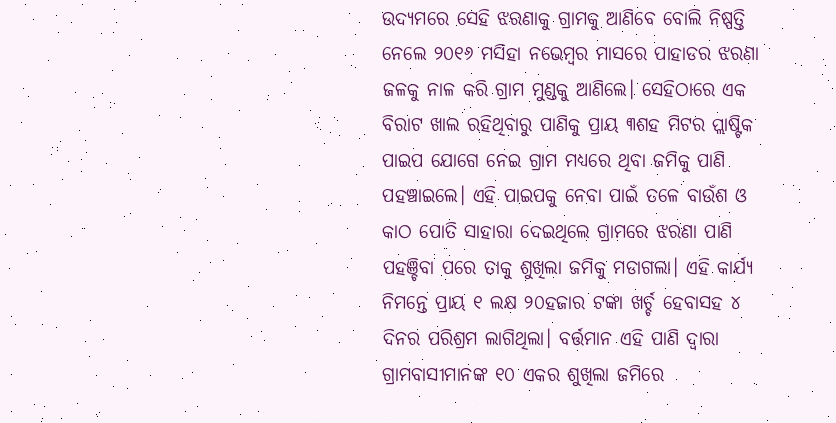ଉଦ୍ୟମରେ ସେହି ଝରଣାକୁ ଗ୍ରାମକୁ ଆଣିବେ ବୋଲି ନିଷ୍ପତ୍ତି ନେଲେ ୨୦୧୬ ମସିହା ନଭେମ୍ବର ମାସରେ ପାହାଡର ଝରଣା ଜଳକୁ ନାଳ କରି ଗ୍ରାମ ମୁଣ୍ଡକୁ ଆଣିଲେ। ସେହିଠାରେ ଏକ ବିରାଟ ଖାଲ ରହିଥିବାରୁ ପାଣିକୁ ପ୍ରାୟ ୩ଶହ ମିଟର ପ୍ଲାଷ୍ଟିକ ପାଇପ ଯୋଗେ ନେଇ ଗ୍ରାମ ମଧ୍ୟରେ ଥିବା ଜମିକୁ ପାଣି ପହଞ୍ଚାଇଲେ। ଏହି ପାଇପକୁ ନେବା ପାଇଁ ତଳେ ବାଉଁଶ ଓ କାଠ ପୋତି ସାହାରା ଦେଇଥିଲେ ଗ୍ରାମରେ ଝରଣା ପାଣି ପହଞ୍ଚିବା ପରେ ତାକୁ ଶୁଖିଲା ଜମିକୁ ମଡାଗଲା। ଏହି କାର୍ଯ୍ୟ ନିମନ୍ତେ ପ୍ରାୟ ୧ ଲକ୍ଷ ୨୦ହଜାର ଟଙ୍କା ଖର୍ଚ୍ଚ ହେବାସହ ୪ ଦିନର ପରିଶ୍ରମ ଲାଗିଥିଲା। ବର୍ତ୍ତମାନ ଏହି ପାଣି ଦ୍ୱାରା ଗ୍ରାମବାସୀମାନଙ୍କ ୧୦ ଏକର ଶୁଖିଲା ଜମିରେ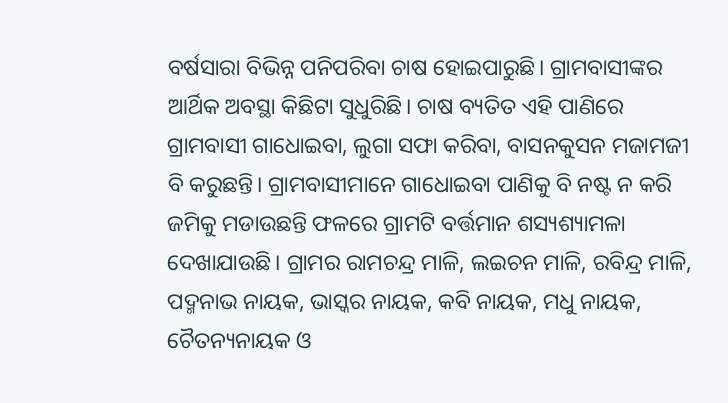ବର୍ଷସାରା ବିଭିନ୍ନ ପନିପରିବା ଚାଷ ହୋଇପାରୁଛି। ଗ୍ରାମବାସୀଙ୍କର ଆର୍ଥିକ ଅବସ୍ଥା କିଛିଟା ସୁଧୁରିଛି। ଚାଷ ବ୍ୟତିତ ଏହି ପାଣିରେ ଗ୍ରାମବାସୀ ଗାଧୋଇବା, ଲୁଗା ସଫା କରିବା, ବାସନକୁସନ ମଜାମଜୀ ବି କରୁଛନ୍ତି। ଗ୍ରାମବାସୀମାନେ ଗାଧୋଇବା ପାଣିକୁ ବି ନଷ୍ଟ ନ କରି ଜମିକୁ ମଡାଉଛନ୍ତି ଫଳରେ ଗ୍ରାମଟି ବର୍ତ୍ତମାନ ଶସ୍ୟଶ୍ୟାମଳା ଦେଖାଯାଉଛି। ଗ୍ରାମର ରାମଚନ୍ଦ୍ର ମାଳି, ଲଇଚନ ମାଳି, ରବିନ୍ଦ୍ର ମାଳି, ପଦ୍ମନାଭ ନାୟକ, ଭାସ୍କର ନାୟକ, କବି ନାୟକ, ମଧୁ ନାୟକ, ଚୈତନ୍ୟନାୟକ ଓ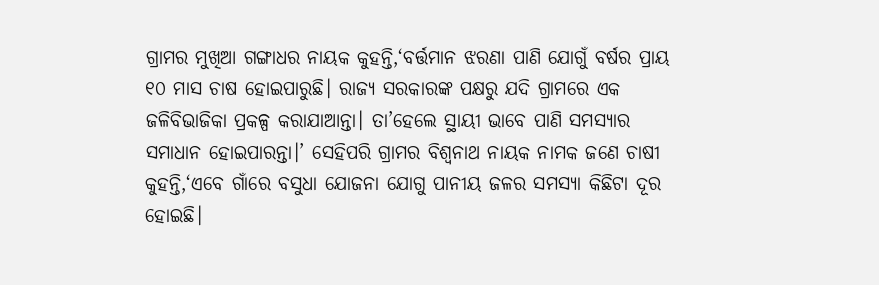ଗ୍ରାମର ମୁଖିଆ ଗଙ୍ଗାଧର ନାୟକ କୁହନ୍ତି,‘ବର୍ତ୍ତମାନ ଝରଣା ପାଣି ଯୋଗୁଁ ବର୍ଷର ପ୍ରାୟ ୧୦ ମାସ ଚାଷ ହୋଇପାରୁଛି। ରାଜ୍ୟ ସରକାରଙ୍କ ପକ୍ଷରୁ ଯଦି ଗ୍ରାମରେ ଏକ ଜଳିବିଭାଜିକା ପ୍ରକଳ୍ପ କରାଯାଆନ୍ତା। ତା’ହେଲେ ସ୍ଥାୟୀ ଭାବେ ପାଣି ସମସ୍ୟାର ସମାଧାନ ହୋଇପାରନ୍ତା।’ ସେହିପରି ଗ୍ରାମର ବିଶ୍ୱନାଥ ନାୟକ ନାମକ ଜଣେ ଚାଷୀ କୁହନ୍ତି,‘ଏବେ ଗାଁରେ ବସୁଧା ଯୋଜନା ଯୋଗୁ ପାନୀୟ ଜଳର ସମସ୍ୟା କିଛିଟା ଦୂର ହୋଇଛି।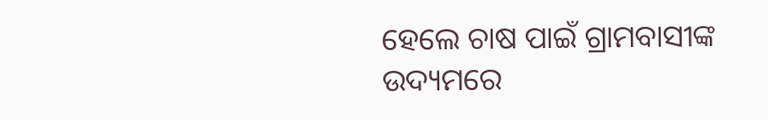ହେଲେ ଚାଷ ପାଇଁ ଗ୍ରାମବାସୀଙ୍କ ଉଦ୍ୟମରେ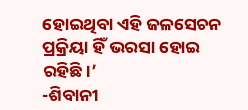ହୋଇଥିବା ଏହି ଜଳସେଚନ ପ୍ରକ୍ରିୟା ହିଁ ଭରସା ହୋଇ ରହିଛି।’
-ଶିବାନୀ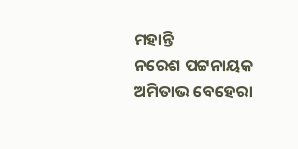ମହାନ୍ତି
ନରେଶ ପଟ୍ଟନାୟକ
ଅମିତାଭ ବେହେରା